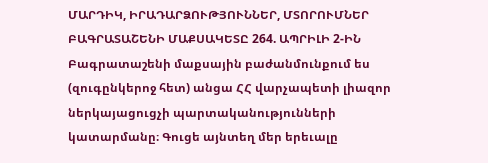ՄԱՐԴԻԿ, ԻՐԱԴԱՐՁՈՒԹՅՈՒՆՆԵՐ, ՄՏՈՐՈՒՄՆԵՐ
ԲԱԳՐԱՏԱՇԵՆԻ ՄԱՔՍԱԿԵՏԸ 264. ԱՊՐԻԼԻ 2-ԻՆ Բագրատաշենի մաքսային բաժանմունքում ես (զուգընկերոջ հետ) անցա ՀՀ վարչապետի լիազոր ներկայացուցչի պարտականությունների կատարմանը։ Գուցե այնտեղ մեր երեւալը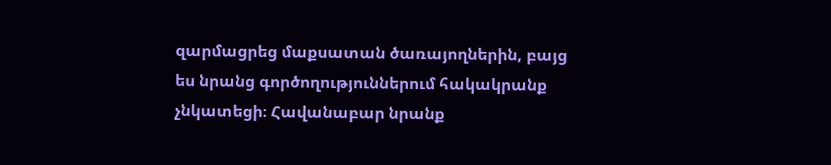զարմացրեց մաքսատան ծառայողներին, բայց ես նրանց գործողություններում հակակրանք չնկատեցի։ Հավանաբար նրանք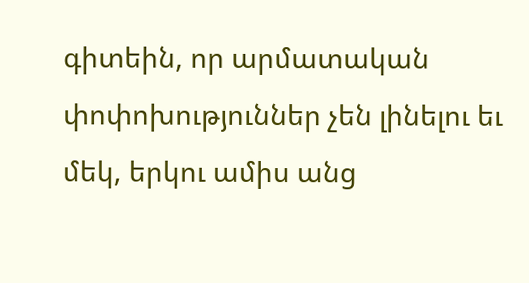գիտեին, որ արմատական փոփոխություններ չեն լինելու եւ մեկ, երկու ամիս անց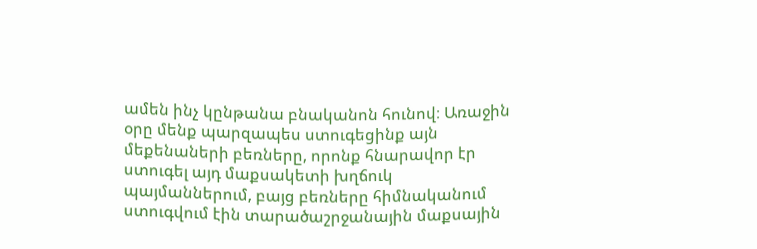ամեն ինչ կընթանա բնականոն հունով։ Առաջին օրը մենք պարզապես ստուգեցինք այն մեքենաների բեռները, որոնք հնարավոր էր ստուգել այդ մաքսակետի խղճուկ պայմաններում, բայց բեռները հիմնականում ստուգվում էին տարածաշրջանային մաքսային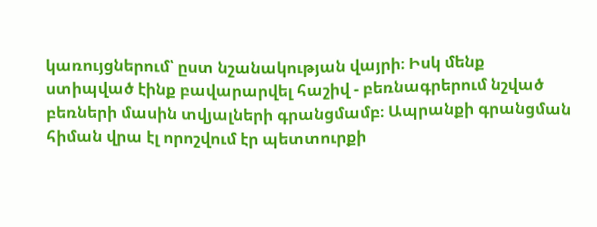կառույցներում՝ ըստ նշանակության վայրի։ Իսկ մենք ստիպված էինք բավարարվել հաշիվ - բեռնագրերում նշված բեռների մասին տվյալների գրանցմամբ։ Ապրանքի գրանցման հիման վրա էլ որոշվում էր պետտուրքի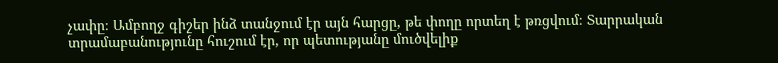չափը։ Ամբողջ գիշեր ինձ տանջում էր այն հարցը, թե փողը որտեղ է թռցվում։ Տարրական տրամաբանությունը հուշում էր, որ պետությանը մուծվելիք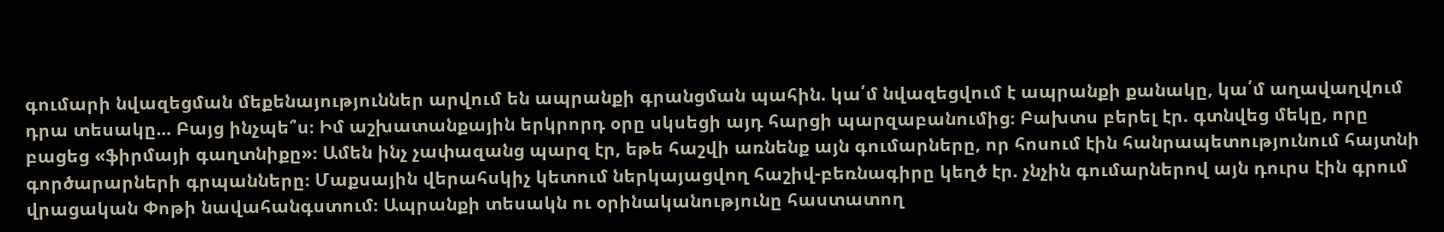գումարի նվազեցման մեքենայություններ արվում են ապրանքի գրանցման պահին. կա՛մ նվազեցվում է ապրանքի քանակը, կա՛մ աղավաղվում դրա տեսակը... Բայց ինչպե՞ս։ Իմ աշխատանքային երկրորդ օրը սկսեցի այդ հարցի պարզաբանումից։ Բախտս բերել էր. գտնվեց մեկը, որը բացեց «ֆիրմայի գաղտնիքը»։ Ամեն ինչ չափազանց պարզ էր, եթե հաշվի առնենք այն գումարները, որ հոսում էին հանրապետությունում հայտնի գործարարների գրպանները։ Մաքսային վերահսկիչ կետում ներկայացվող հաշիվ-բեռնագիրը կեղծ էր. չնչին գումարներով այն դուրս էին գրում վրացական Փոթի նավահանգստում։ Ապրանքի տեսակն ու օրինականությունը հաստատող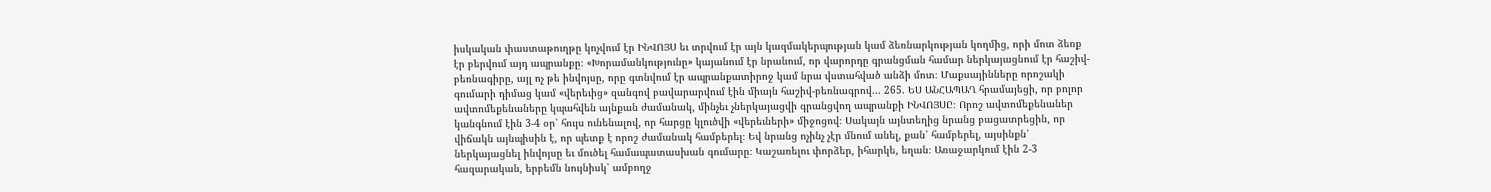իսկական փաստաթուղթը կոչվում էր ԻՆՎՈՅՍ եւ տրվում էր այն կազմակերպության կամ ձեռնարկության կողմից, որի մոտ ձեռք էր բերվում այդ ապրանքը։ «Խորամանկությունը» կայանում էր նրանում, որ վարորդը գրանցման համար ներկայացնում էր հաշիվ-բեռնագիրը, այլ ոչ թե ինվոյսը, որը գտնվում էր ապրանքատիրոջ կամ նրա վստահված անձի մոտ։ Մաքսայինները որոշակի գումարի դիմաց կամ «վերեւից» զանգով բավարարվում էին միայն հաշիվ-բեռնագրով... 265. ԵՍ ԱՆՀԱՊԱՂ հրամայեցի, որ բոլոր ավտոմեքենաները կպահվեն այնքան ժամանակ, մինչեւ չներկայացվի գրանցվող ապրանքի ԻՆՎՈՅՍԸ։ Որոշ ավտոմեքենաներ կանգնում էին 3-4 օր՝ հույս ունենալով, որ հարցը կլուծվի «վերեւների» միջոցով։ Սակայն այնտեղից նրանց բացատրեցին, որ վիճակն այնպիսին է, որ պետք է որոշ ժամանակ համբերել։ Եվ նրանց ոչինչ չէր մնում անել, քան՝ համբերել, այսինքն՝ ներկայացնել ինվոյսը եւ մուծել համապատասխան գումարը։ Կաշառելու փորձեր, իհարկե, եղան։ Առաջարկում էին 2-3 հազարական, երբեմն նույնիսկ՝ ամբողջ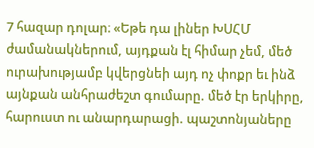7 հազար դոլար։ «Եթե դա լիներ ԽՍՀՄ ժամանակներում, այդքան էլ հիմար չեմ, մեծ ուրախությամբ կվերցնեի այդ ոչ փոքր եւ ինձ այնքան անհրաժեշտ գումարը. մեծ էր երկիրը, հարուստ ու անարդարացի. պաշտոնյաները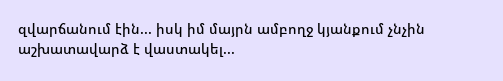զվարճանում էին... իսկ իմ մայրն ամբողջ կյանքում չնչին աշխատավարձ է վաստակել...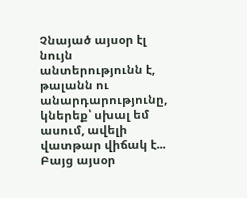Չնայած այսօր էլ նույն անտերությունն է, թալանն ու անարդարությունը, կներեք՝ սխալ եմ ասում, ավելի վատթար վիճակ է... Բայց այսօր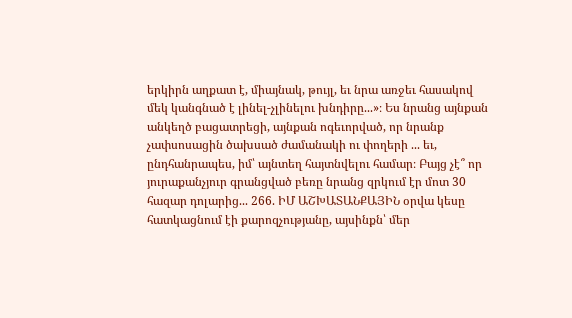երկիրն աղքատ է, միայնակ, թույլ, եւ նրա առջեւ հասակով մեկ կանգնած է լինել-չլինելու խնդիրը...»։ Ես նրանց այնքան անկեղծ բացատրեցի, այնքան ոգեւորված, որ նրանք չափսոսացին ծախսած ժամանակի ու փողերի ... եւ, ընդհանրապես, իմ՝ այնտեղ հայտնվելու համար։ Բայց չէ՞ որ յուրաքանչյուր գրանցված բեռը նրանց զրկում էր մոտ 30 հազար դոլարից... 266. ԻՄ ԱՇԽԱՏԱՆՔԱՅԻՆ օրվա կեսը հատկացնում էի քարոզչությանը, այսինքն՝ մեր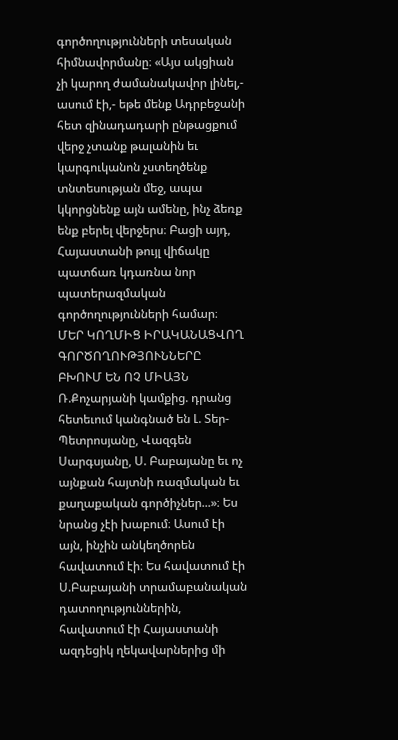գործողությունների տեսական հիմնավորմանը։ «Այս ակցիան չի կարող ժամանակավոր լինել,- ասում էի,- եթե մենք Ադրբեջանի հետ զինադադարի ընթացքում վերջ չտանք թալանին եւ կարգուկանոն չստեղծենք տնտեսության մեջ, ապա կկորցնենք այն ամենը, ինչ ձեռք ենք բերել վերջերս։ Բացի այդ, Հայաստանի թույլ վիճակը պատճառ կդառնա նոր պատերազմական գործողությունների համար։ ՄԵՐ ԿՈՂՄԻՑ ԻՐԱԿԱՆԱՑՎՈՂ ԳՈՐԾՈՂՈՒԹՅՈՒՆՆԵՐԸ ԲԽՈՒՄ ԵՆ ՈՉ ՄԻԱՅՆ Ռ.Քոչարյանի կամքից. դրանց հետեւում կանգնած են Լ. Տեր-Պետրոսյանը, Վազգեն Սարգսյանը, Ս. Բաբայանը եւ ոչ այնքան հայտնի ռազմական եւ քաղաքական գործիչներ...»։ Ես նրանց չէի խաբում։ Ասում էի այն, ինչին անկեղծորեն հավատում էի։ Ես հավատում էի Ս.Բաբայանի տրամաբանական դատողություններին, հավատում էի Հայաստանի ազդեցիկ ղեկավարներից մի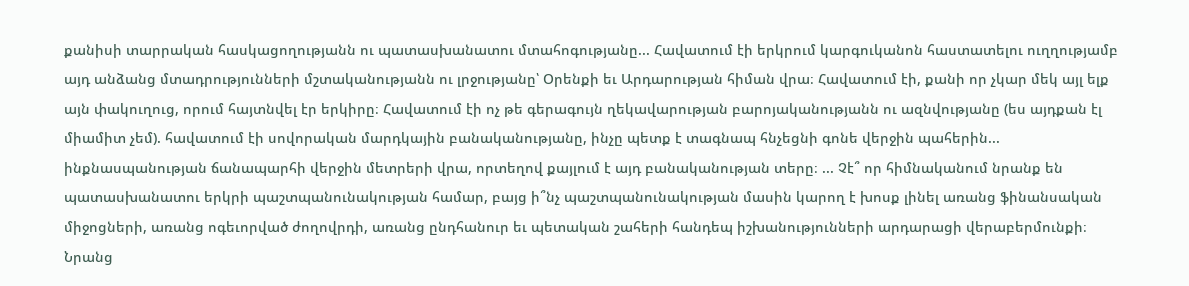քանիսի տարրական հասկացողությանն ու պատասխանատու մտահոգությանը... Հավատում էի երկրում կարգուկանոն հաստատելու ուղղությամբ այդ անձանց մտադրությունների մշտականությանն ու լրջությանը՝ Օրենքի եւ Արդարության հիման վրա։ Հավատում էի, քանի որ չկար մեկ այլ ելք այն փակուղուց, որում հայտնվել էր երկիրը։ Հավատում էի ոչ թե գերագույն ղեկավարության բարոյականությանն ու ազնվությանը (ես այդքան էլ միամիտ չեմ). հավատում էի սովորական մարդկային բանականությանը, ինչը պետք է տագնապ հնչեցնի գոնե վերջին պահերին... ինքնասպանության ճանապարհի վերջին մետրերի վրա, որտեղով քայլում է այդ բանականության տերը։ ... Չէ՞ որ հիմնականում նրանք են պատասխանատու երկրի պաշտպանունակության համար, բայց ի՞նչ պաշտպանունակության մասին կարող է խոսք լինել առանց ֆինանսական միջոցների, առանց ոգեւորված ժողովրդի, առանց ընդհանուր եւ պետական շահերի հանդեպ իշխանությունների արդարացի վերաբերմունքի։ Նրանց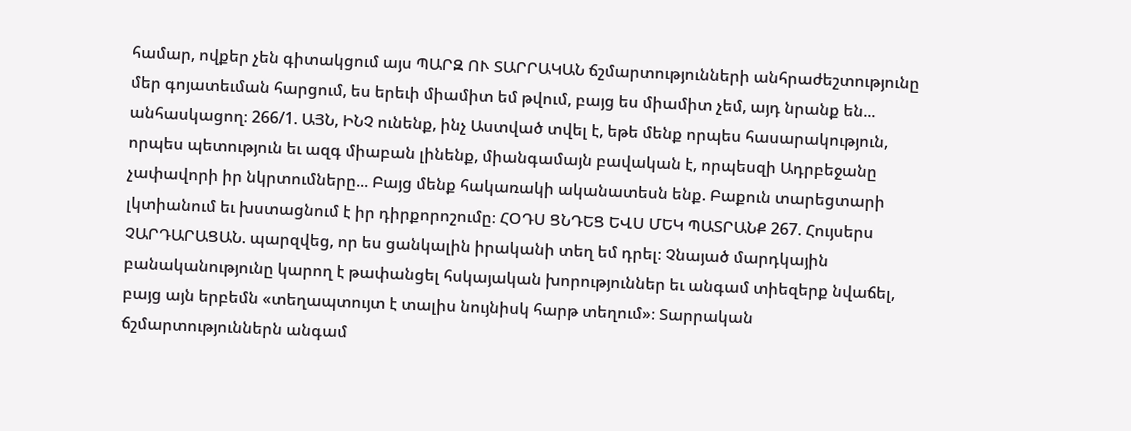համար, ովքեր չեն գիտակցում այս ՊԱՐԶ ՈՒ ՏԱՐՐԱԿԱՆ ճշմարտությունների անհրաժեշտությունը մեր գոյատեւման հարցում, ես երեւի միամիտ եմ թվում, բայց ես միամիտ չեմ, այդ նրանք են... անհասկացող։ 266/1. ԱՅՆ, ԻՆՉ ունենք, ինչ Աստված տվել է, եթե մենք որպես հասարակություն, որպես պետություն եւ ազգ միաբան լինենք, միանգամայն բավական է, որպեսզի Ադրբեջանը չափավորի իր նկրտումները... Բայց մենք հակառակի ականատեսն ենք. Բաքուն տարեցտարի լկտիանում եւ խստացնում է իր դիրքորոշումը։ ՀՕԴՍ ՑՆԴԵՑ ԵՎՍ ՄԵԿ ՊԱՏՐԱՆՔ 267. Հույսերս ՉԱՐԴԱՐԱՑԱՆ. պարզվեց, որ ես ցանկալին իրականի տեղ եմ դրել։ Չնայած մարդկային բանականությունը կարող է թափանցել հսկայական խորություններ եւ անգամ տիեզերք նվաճել, բայց այն երբեմն «տեղապտույտ է տալիս նույնիսկ հարթ տեղում»։ Տարրական ճշմարտություններն անգամ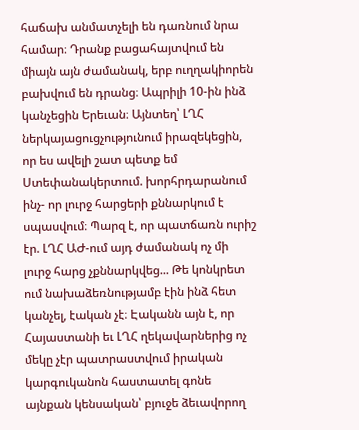հաճախ անմատչելի են դառնում նրա համար։ Դրանք բացահայտվում են միայն այն ժամանակ, երբ ուղղակիորեն բախվում են դրանց։ Ապրիլի 10-ին ինձ կանչեցին Երեւան։ Այնտեղ՝ ԼՂՀ ներկայացուցչությունում իրազեկեցին, որ ես ավելի շատ պետք եմ Ստեփանակերտում. խորհրդարանում ինչ- որ լուրջ հարցերի քննարկում է սպասվում։ Պարզ է, որ պատճառն ուրիշ էր. ԼՂՀ ԱԺ-ում այդ ժամանակ ոչ մի լուրջ հարց չքննարկվեց... Թե կոնկրետ ում նախաձեռնությամբ էին ինձ հետ կանչել, էական չէ։ Էականն այն է, որ Հայաստանի եւ ԼՂՀ ղեկավարներից ոչ մեկը չէր պատրաստվում իրական կարգուկանոն հաստատել գոնե այնքան կենսական՝ բյուջե ձեւավորող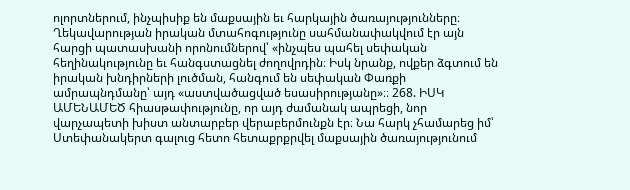ոլորտներում, ինչպիսիք են մաքսային եւ հարկային ծառայությունները։ Ղեկավարության իրական մտահոգությունը սահմանափակվում էր այն հարցի պատասխանի որոնումներով՝ «ինչպես պահել սեփական հեղինակությունը եւ հանգստացնել ժողովրդին։ Իսկ նրանք, ովքեր ձգտում են իրական խնդիրների լուծման, հանգում են սեփական Փառքի ամրապնդմանը՝ այդ «աստվածացված եսասիրությանը»։։ 268. ԻՍԿ ԱՄԵՆԱՄԵԾ հիասթափությունը, որ այդ ժամանակ ապրեցի, նոր վարչապետի խիստ անտարբեր վերաբերմունքն էր։ Նա հարկ չհամարեց իմ՝ Ստեփանակերտ գալուց հետո հետաքրքրվել մաքսային ծառայությունում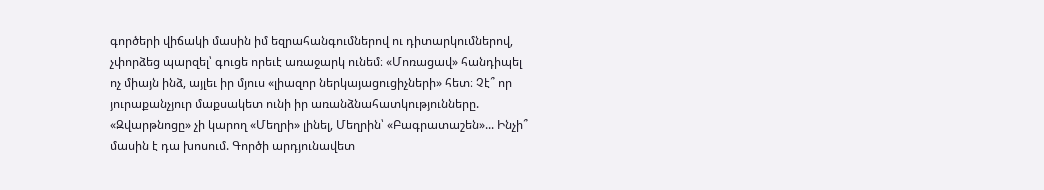գործերի վիճակի մասին իմ եզրահանգումներով ու դիտարկումներով, չփորձեց պարզել՝ գուցե որեւէ առաջարկ ունեմ։ «Մոռացավ» հանդիպել ոչ միայն ինձ, այլեւ իր մյուս «լիազոր ներկայացուցիչների» հետ։ Չէ՞ որ յուրաքանչյուր մաքսակետ ունի իր առանձնահատկությունները. «Զվարթնոցը» չի կարող «Մեղրի» լինել, Մեղրին՝ «Բագրատաշեն»... Ինչի՞ մասին է դա խոսում. Գործի արդյունավետ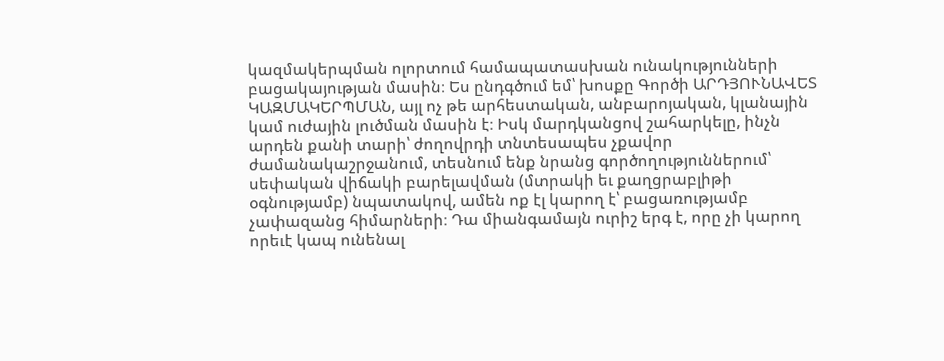կազմակերպման ոլորտում համապատասխան ունակությունների բացակայության մասին։ Ես ընդգծում եմ՝ խոսքը Գործի ԱՐԴՅՈՒՆԱՎԵՏ ԿԱԶՄԱԿԵՐՊՄԱՆ, այլ ոչ թե արհեստական, անբարոյական, կլանային կամ ուժային լուծման մասին է։ Իսկ մարդկանցով շահարկելը, ինչն արդեն քանի տարի՝ ժողովրդի տնտեսապես չքավոր ժամանակաշրջանում, տեսնում ենք նրանց գործողություններում՝ սեփական վիճակի բարելավման (մտրակի եւ քաղցրաբլիթի օգնությամբ) նպատակով, ամեն ոք էլ կարող է՝ բացառությամբ չափազանց հիմարների։ Դա միանգամայն ուրիշ երգ է, որը չի կարող որեւէ կապ ունենալ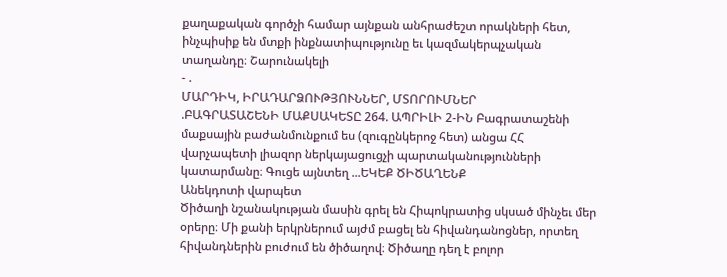քաղաքական գործչի համար այնքան անհրաժեշտ որակների հետ, ինչպիսիք են մտքի ինքնատիպությունը եւ կազմակերպչական տաղանդը։ Շարունակելի
- .
ՄԱՐԴԻԿ, ԻՐԱԴԱՐՁՈՒԹՅՈՒՆՆԵՐ, ՄՏՈՐՈՒՄՆԵՐ
.ԲԱԳՐԱՏԱՇԵՆԻ ՄԱՔՍԱԿԵՏԸ 264. ԱՊՐԻԼԻ 2-ԻՆ Բագրատաշենի մաքսային բաժանմունքում ես (զուգընկերոջ հետ) անցա ՀՀ վարչապետի լիազոր ներկայացուցչի պարտականությունների կատարմանը։ Գուցե այնտեղ ...ԵԿԵՔ ԾԻԾԱՂԵՆՔ
Անեկդոտի վարպետ
Ծիծաղի նշանակության մասին գրել են Հիպոկրատից սկսած մինչեւ մեր օրերը։ Մի քանի երկրներում այժմ բացել են հիվանդանոցներ, որտեղ հիվանդներին բուժում են ծիծաղով։ Ծիծաղը դեղ է բոլոր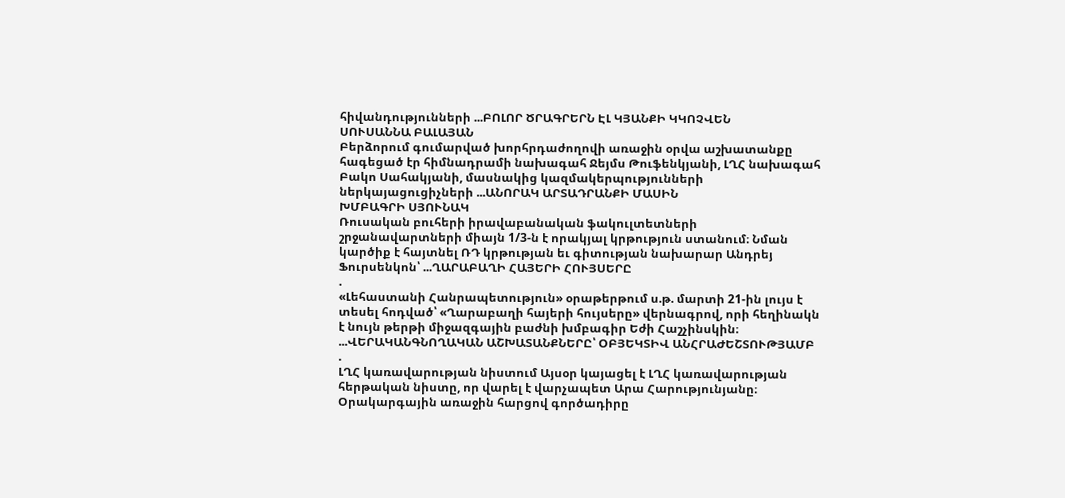հիվանդությունների ...ԲՈԼՈՐ ԾՐԱԳՐԵՐՆ ԷԼ ԿՅԱՆՔԻ ԿԿՈՉՎԵՆ
ՍՈՒՍԱՆՆԱ ԲԱԼԱՅԱՆ
Բերձորում գումարված խորհրդաժողովի առաջին օրվա աշխատանքը հագեցած էր հիմնադրամի նախագահ Ջեյմս Թուֆենկյանի, ԼՂՀ նախագահ Բակո Սահակյանի, մասնակից կազմակերպությունների ներկայացուցիչների ...ԱՆՈՐԱԿ ԱՐՏԱԴՐԱՆՔԻ ՄԱՍԻՆ
ԽՄԲԱԳՐԻ ՍՅՈՒՆԱԿ
Ռուսական բուհերի իրավաբանական ֆակուլտետների շրջանավարտների միայն 1/3-ն է որակյալ կրթություն ստանում։ Նման կարծիք է հայտնել ՌԴ կրթության եւ գիտության նախարար Անդրեյ Ֆուրսենկոն՝ ...ՂԱՐԱԲԱՂԻ ՀԱՅԵՐԻ ՀՈՒՅՍԵՐԸ
.
«Լեհաստանի Հանրապետություն» օրաթերթում ս.թ. մարտի 21-ին լույս է տեսել հոդված՝ «Ղարաբաղի հայերի հույսերը» վերնագրով, որի հեղինակն է նույն թերթի միջազգային բաժնի խմբագիր Եժի Հաշչինսկին։ ...ՎԵՐԱԿԱՆԳՆՈՂԱԿԱՆ ԱՇԽԱՏԱՆՔՆԵՐԸ՝ ՕԲՅԵԿՏԻՎ ԱՆՀՐԱԺԵՇՏՈՒԹՅԱՄԲ
.
ԼՂՀ կառավարության նիստում Այսօր կայացել է ԼՂՀ կառավարության հերթական նիստը, որ վարել է վարչապետ Արա Հարությունյանը։ Օրակարգային առաջին հարցով գործադիրը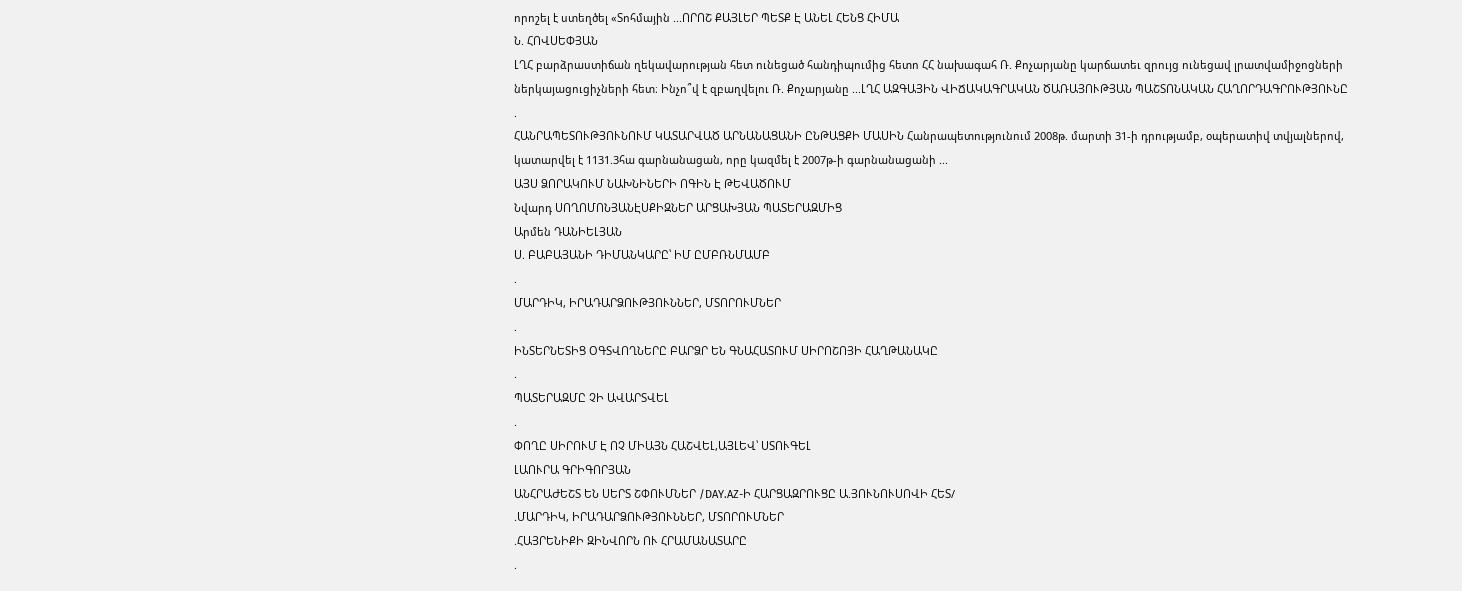որոշել է ստեղծել «Տոհմային ...ՈՐՈՇ ՔԱՅԼԵՐ ՊԵՏՔ Է ԱՆԵԼ ՀԵՆՑ ՀԻՄԱ
Ն. ՀՈՎՍԵՓՅԱՆ
ԼՂՀ բարձրաստիճան ղեկավարության հետ ունեցած հանդիպումից հետո ՀՀ նախագահ Ռ. Քոչարյանը կարճատեւ զրույց ունեցավ լրատվամիջոցների ներկայացուցիչների հետ։ Ինչո՞վ է զբաղվելու Ռ. Քոչարյանը ...ԼՂՀ ԱԶԳԱՅԻՆ ՎԻՃԱԿԱԳՐԱԿԱՆ ԾԱՌԱՅՈՒԹՅԱՆ ՊԱՇՏՈՆԱԿԱՆ ՀԱՂՈՐԴԱԳՐՈՒԹՅՈՒՆԸ
.
ՀԱՆՐԱՊԵՏՈՒԹՅՈՒՆՈՒՄ ԿԱՏԱՐՎԱԾ ԱՐՆԱՆԱՑԱՆԻ ԸՆԹԱՑՔԻ ՄԱՍԻՆ Հանրապետությունում 2008թ. մարտի 31-ի դրությամբ, օպերատիվ տվյալներով, կատարվել է 1131.3հա գարնանացան, որը կազմել է 2007թ-ի գարնանացանի ...
ԱՅՍ ՁՈՐԱԿՈՒՄ ՆԱԽՆԻՆԵՐԻ ՈԳԻՆ Է ԹԵՎԱԾՈՒՄ
Նվարդ ՍՈՂՈՄՈՆՅԱՆԷՍՔԻԶՆԵՐ ԱՐՑԱԽՅԱՆ ՊԱՏԵՐԱԶՄԻՑ
Արմեն ԴԱՆԻԵԼՅԱՆ
Ս. ԲԱԲԱՅԱՆԻ ԴԻՄԱՆԿԱՐԸ՝ ԻՄ ԸՄԲՌՆՄԱՄԲ
.
ՄԱՐԴԻԿ, ԻՐԱԴԱՐՁՈՒԹՅՈՒՆՆԵՐ, ՄՏՈՐՈՒՄՆԵՐ
.
ԻՆՏԵՐՆԵՏԻՑ ՕԳՏՎՈՂՆԵՐԸ ԲԱՐՁՐ ԵՆ ԳՆԱՀԱՏՈՒՄ ՍԻՐՈՇՈՅԻ ՀԱՂԹԱՆԱԿԸ
.
ՊԱՏԵՐԱԶՄԸ ՉԻ ԱՎԱՐՏՎԵԼ
.
ՓՈՂԸ ՍԻՐՈՒՄ Է ՈՉ ՄԻԱՅՆ ՀԱՇՎԵԼ,ԱՅԼԵՎ՝ ՍՏՈՒԳԵԼ
ԼԱՈՒՐԱ ԳՐԻԳՈՐՅԱՆ
ԱՆՀՐԱԺԵՇՏ ԵՆ ՍԵՐՏ ՇՓՈՒՄՆԵՐ /DAY.AZ-Ի ՀԱՐՑԱԶՐՈՒՑԸ Ա.ՅՈՒՆՈՒՍՈՎԻ ՀԵՏ/
.ՄԱՐԴԻԿ, ԻՐԱԴԱՐՁՈՒԹՅՈՒՆՆԵՐ, ՄՏՈՐՈՒՄՆԵՐ
.ՀԱՅՐԵՆԻՔԻ ԶԻՆՎՈՐՆ ՈՒ ՀՐԱՄԱՆԱՏԱՐԸ
.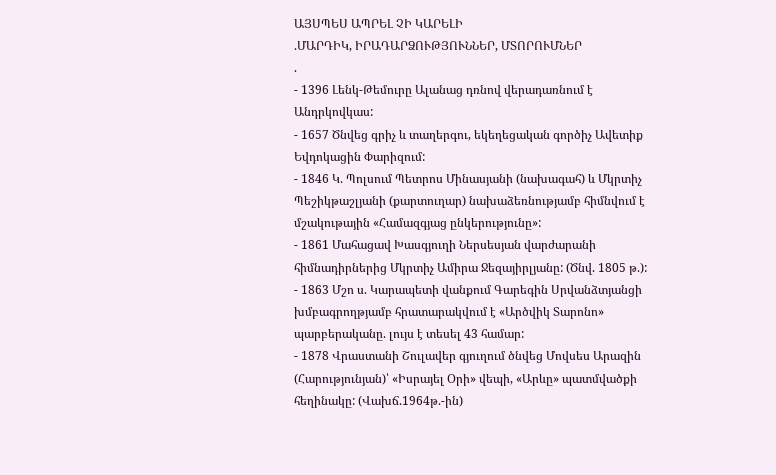ԱՅՍՊԵՍ ԱՊՐԵԼ ՉԻ ԿԱՐԵԼԻ
.ՄԱՐԴԻԿ, ԻՐԱԴԱՐՁՈՒԹՅՈՒՆՆԵՐ, ՄՏՈՐՈՒՄՆԵՐ
.
- 1396 Լենկ-Թեմուրը Ալանաց դռնով վերադառնում է Անդրկովկաս:
- 1657 Ծնվեց գրիչ և տաղերգու, եկեղեցական գործիչ Ավետիք Եվդոկացին Փարիզում:
- 1846 Կ. Պոլսում Պետրոս Մինասյանի (նախագահ) և Մկրտիչ Պեշիկթաշլյանի (քարտուղար) նախաձեռնությամբ հիմնվում է մշակութային «Համազգյաց ընկերությունը»:
- 1861 Մահացավ Խասգյուղի Ներսեսյան վարժարանի հիմնադիրներից Մկրտիչ Ամիրա Ջեզայիրլյանը: (Ծնվ. 1805 թ.):
- 1863 Մշո ս. Կարապետի վանքում Գարեգին Սրվանձտյանցի խմբագրողթյամբ հրատարակվում է «Արծվիկ Տարոնո» պարբերականը. լույս է տեսել 43 համար:
- 1878 Վրաստանի Շուլավեր գյուղում ծնվեց Մովսես Արազին (Հարությունյան)՝ «Իսրայել Օրի» վեպի, «Արևը» պատմվածքի հեղինակը: (Վախճ.1964թ.-ին)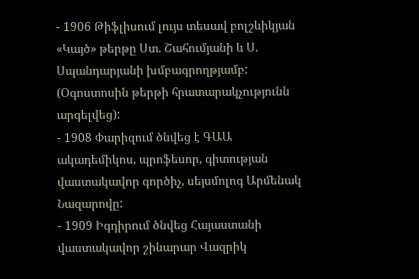- 1906 Թիֆլիսում լույս տեսավ բոլշևիկյան «Կայծ» թերթը Ստ. Շահումյանի և Ս. Սպանդարյանի խմբագրողթյամբ: (Օգոստոսին թերթի հրատարակչությունն արգելվեց):
- 1908 Փարիզում ծնվեց է ԳԱԱ ակադեմիկոս, պրոֆեսոր, գիտության վաստակավոր գործիչ, սեյսմոլոգ Արմենակ Նազարովը:
- 1909 Իգդիրում ծնվեց Հայաստանի վաստակավոր շինարար Վազրիկ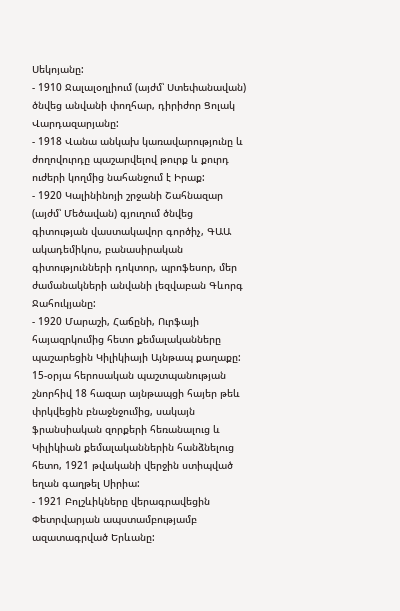Սեկոյանը:
- 1910 Ջալալօղլիում (այժմ՝ Ստեփանավան) ծնվեց անվանի փողհար, դիրիժոր Ցոլակ Վարդազարյանը:
- 1918 Վանա անկախ կառավարությունը և ժողովուրդը պաշարվելով թուրք և քուրդ ուժերի կողմից նահանջում է Իրաք:
- 1920 Կալինինոյի շրջանի Շահնազար (այժմ՝ Մեծավան) գյուղում ծնվեց գիտության վաստակավոր գործիչ, ԳԱԱ ակադեմիկոս, բանասիրական գիտությունների դոկտոր, պրոֆեսոր, մեր ժամանակների անվանի լեզվաբան Գևորգ Ջահուկյանը:
- 1920 Մարաշի, Հաճընի, Ուրֆայի հայազրկումից հետո քեմալականները պաշարեցին Կիլիկիայի Այնթապ քաղաքը: 15-օրյա հերոսական պաշտպանության շնորհիվ 18 հազար այնթապցի հայեր թեև փրկվեցին բնաջնջումից, սակայն ֆրանսիական զորքերի հեռանալուց և Կիլիկիան քեմալականներին հանձնելուց հետո, 1921 թվականի վերջին ստիպված եղան գաղթել Սիրիա:
- 1921 Բոլշևիկները վերագրավեցին Փետրվարյան ապստամբությամբ ազատագրված Երևանը: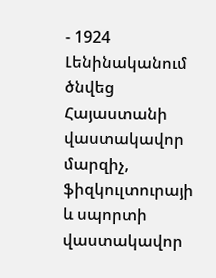- 1924 Լենինականում ծնվեց Հայաստանի վաստակավոր մարզիչ, ֆիզկուլտուրայի և սպորտի վաստակավոր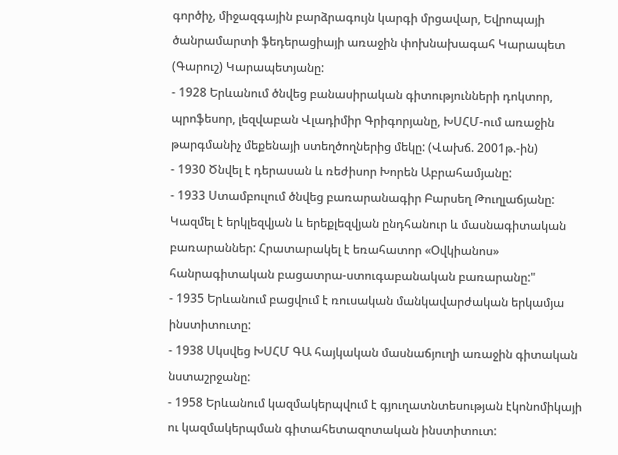գործիչ, միջազգային բարձրագույն կարգի մրցավար, Եվրոպայի ծանրամարտի ֆեդերացիայի առաջին փոխնախագահ Կարապետ (Գարուշ) Կարապետյանը:
- 1928 Երևանում ծնվեց բանասիրական գիտությունների դոկտոր, պրոֆեսոր, լեզվաբան Վլադիմիր Գրիգորյանը, ԽՍՀՄ-ում առաջին թարգմանիչ մեքենայի ստեղծողներից մեկը: (Վախճ. 2001թ.-ին)
- 1930 Ծնվել է դերասան և ռեժիսոր Խորեն Աբրահամյանը:
- 1933 Ստամբուլում ծնվեց բառարանագիր Բարսեղ Թուղլաճյանը: Կազմել է երկլեզվյան և երեքլեզվյան ընդհանուր և մասնագիտական բառարաններ: Հրատարակել է եռահատոր «Օվկիանոս» հանրագիտական բացատրա-ստուգաբանական բառարանը:"
- 1935 Երևանում բացվում է ռուսական մանկավարժական երկամյա ինստիտուտը:
- 1938 Սկսվեց ԽՍՀՄ ԳԱ հայկական մասնաճյուղի առաջին գիտական նստաշրջանը:
- 1958 Երևանում կազմակերպվում է գյուղատնտեսության էկոնոմիկայի ու կազմակերպման գիտահետազոտական ինստիտուտ: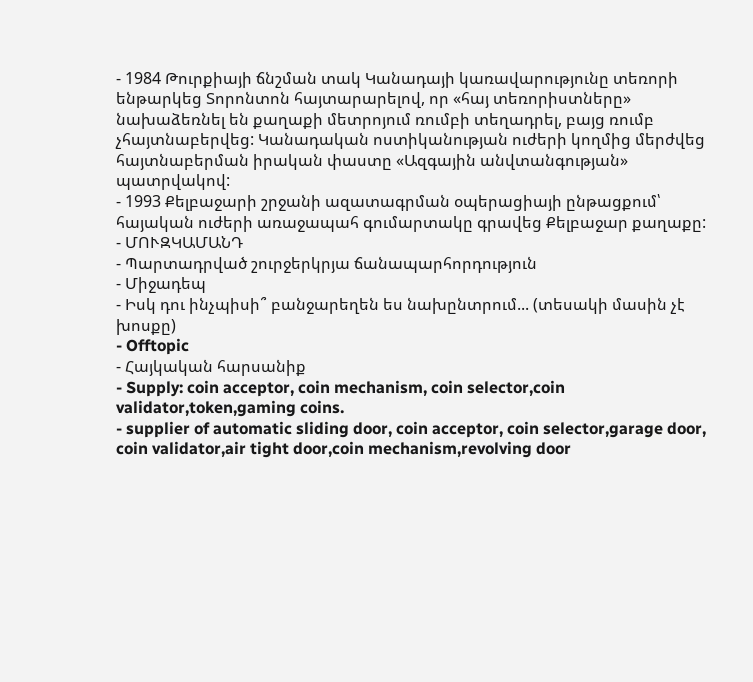- 1984 Թուրքիայի ճնշման տակ Կանադայի կառավարությունը տեռորի ենթարկեց Տորոնտոն հայտարարելով, որ «հայ տեռորիստները» նախաձեռնել են քաղաքի մետրոյում ռումբի տեղադրել, բայց ռումբ չհայտնաբերվեց: Կանադական ոստիկանության ուժերի կողմից մերժվեց հայտնաբերման իրական փաստը «Ազգային անվտանգության» պատրվակով:
- 1993 Քելբաջարի շրջանի ազատագրման օպերացիայի ընթացքում՝ հայական ուժերի առաջապահ գումարտակը գրավեց Քելբաջար քաղաքը:
- ՄՈՒԶԿԱՄԱՆԴ
- Պարտադրված շուրջերկրյա ճանապարհորդություն
- Միջադեպ
- Իսկ դու ինչպիսի՞ բանջարեղեն ես նախընտրում... (տեսակի մասին չէ խոսքը)
- Offtopic
- Հայկական հարսանիք
- Supply: coin acceptor, coin mechanism, coin selector,coin validator,token,gaming coins.
- supplier of automatic sliding door, coin acceptor, coin selector,garage door, coin validator,air tight door,coin mechanism,revolving door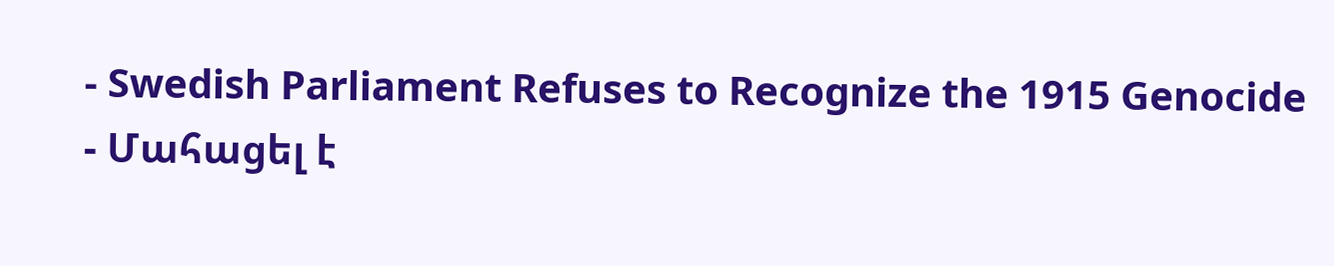- Swedish Parliament Refuses to Recognize the 1915 Genocide
- Մահացել է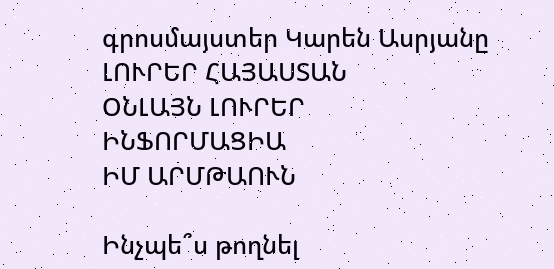գրոսմայստեր Կարեն Ասրյանը
ԼՈՒՐԵՐ ՀԱՅԱՍՏԱՆ
ՕՆԼԱՅՆ ԼՈՒՐԵՐ
ԻՆՖՈՐՄԱՑԻԱ
ԻՄ ԱՐՄԹԱՈՒՆ

Ինչպե՞ս թողնել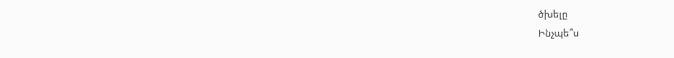ծխելը
Ինչպե՞ս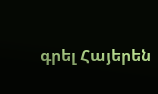գրել Հայերեն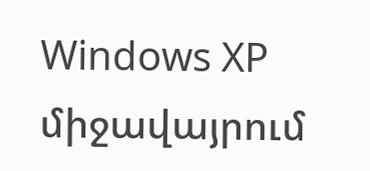Windows XP միջավայրում